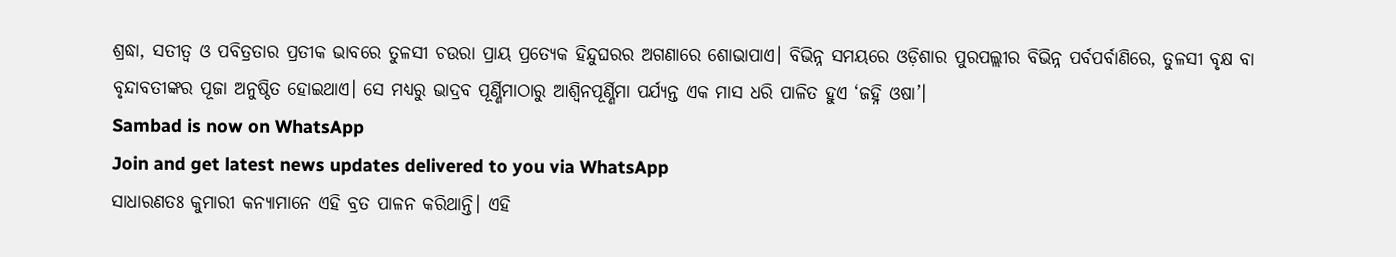ଶ୍ରଦ୍ଧା, ସତୀତ୍ୱ ଓ ପବିତ୍ରତାର ପ୍ରତୀକ ଭାବରେ ତୁଳସୀ ଚଉରା ପ୍ରାୟ ପ୍ରତ୍ୟେକ ହିନ୍ଦୁଘରର ଅଗଣାରେ ଶୋଭାପାଏ। ବିଭିନ୍ନ ସମୟରେ ଓଡ଼ିଶାର ପୁରପଲ୍ଲୀର ବିଭିନ୍ନ ପର୍ବପର୍ବାଣିରେ, ତୁଳସୀ ବୃକ୍ଷ ବା ବୃନ୍ଦାବତୀଙ୍କର ପୂଜା ଅନୁଷ୍ଠିତ ହୋଇଥାଏ। ସେ ମଧ୍ୟରୁ ଭାଦ୍ରବ ପୂର୍ଣ୍ଣିମାଠାରୁ ଆଶ୍ୱିନପୂର୍ଣ୍ଣିମା ପର୍ଯ୍ୟନ୍ତ ଏକ ମାସ ଧରି ପାଳିତ ହୁଏ ‘ଜହ୍ନି ଓଷା’।
Sambad is now on WhatsApp
Join and get latest news updates delivered to you via WhatsApp
ସାଧାରଣତଃ କୁମାରୀ କନ୍ୟାମାନେ ଏହି ବ୍ରତ ପାଳନ କରିଥାନ୍ତି। ଏହି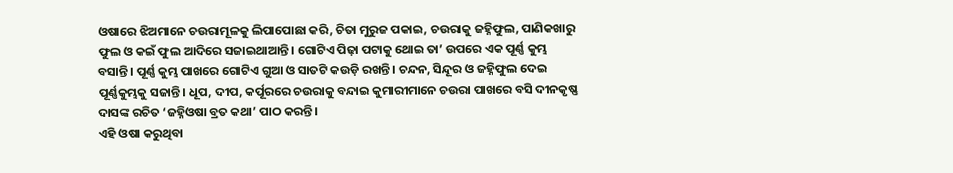ଓଷାରେ ଝିଅମାନେ ଚଉରାମୂଳକୁ ଲିପାପୋଛା କରି, ଚିତା ମୁରୁଜ ପକାଇ, ଚଉରାକୁ ଜହ୍ନିଫୁଲ, ପାଣିକଖାରୁ ଫୁଲ ଓ କଇଁ ଫୁଲ ଆଦିରେ ସଜାଇଥାଆନ୍ତି। ଗୋଟିଏ ପିଢ଼ା ପଟାକୁ ଥୋଇ ତା’ ଉପରେ ଏକ ପୂର୍ଣ୍ଣ କୁମ୍ଭ ବସାନ୍ତି। ପୂର୍ଣ୍ଣ କୁମ୍ଭ ପାଖରେ ଗୋଟିଏ ଗୁଆ ଓ ସାତଟି କଉଡ଼ି ରଖନ୍ତି। ଚନ୍ଦନ, ସିନ୍ଦୂର ଓ ଜହ୍ନିଫୁଲ ଦେଇ ପୂର୍ଣ୍ଣକୁମ୍ଭକୁ ସଜାନ୍ତି। ଧୂପ, ଦୀପ, କର୍ପୂରରେ ଚଉରାକୁ ବନ୍ଦାଇ କୁମାରୀମାନେ ଚଉରା ପାଖରେ ବସି ଦୀନକୃଷ୍ଣ ଦାସଙ୍କ ରଚିତ ‘ଜହ୍ନିଓଷା ବ୍ରତ କଥା’ ପାଠ କରନ୍ତି।
ଏହି ଓଷା କରୁଥିବା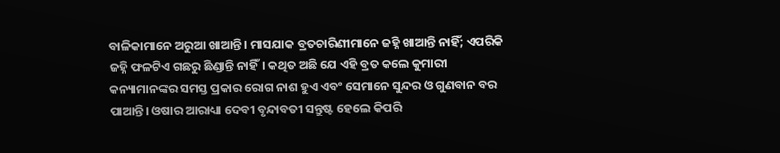ବାଳିକାମାନେ ଅରୁଆ ଖାଆନ୍ତି। ମାସଯାକ ବ୍ରତଚାରିଣୀମାନେ ଜହ୍ନି ଖାଆନ୍ତି ନାହିଁ; ଏପରିକି ଜହ୍ନି ଫଳଟିଏ ଗଛରୁ ଛିଣ୍ଡାନ୍ତି ନାହିଁ। କଥିତ ଅଛି ଯେ ଏହି ବ୍ରତ କଲେ କୁମାରୀ କନ୍ୟାମାନଙ୍କର ସମସ୍ତ ପ୍ରକାର ରୋଗ ନାଶ ହୁଏ ଏବଂ ସେମାନେ ସୁନ୍ଦର ଓ ଗୁଣବାନ ବର ପାଆନ୍ତି। ଓଷାର ଆରାଧ୍ୟା ଦେବୀ ବୃନ୍ଦାବତୀ ସନ୍ତୁଷ୍ଟ ହେଲେ କିପରି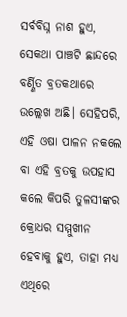ସର୍ବବିଘ୍ନ ନାଶ ହୁଏ, ସେକଥା ପାଞ୍ଚଟି ଛାନ୍ଦରେ ବର୍ଣ୍ଣିତ ବ୍ରତକଥାରେ ଉଲ୍ଲେଖ ଅଛି। ସେହିପରି, ଏହି ଓଷା ପାଳନ ନକଲେ ବା ଏହି ବ୍ରତକୁ ଉପହାସ କଲେ କିପରି ତୁଳସୀଙ୍କର କ୍ରୋଧର ସମ୍ମୁଖୀନ ହେବାକୁ ହୁଏ, ତାହା ମଧ୍ୟ ଏଥିରେ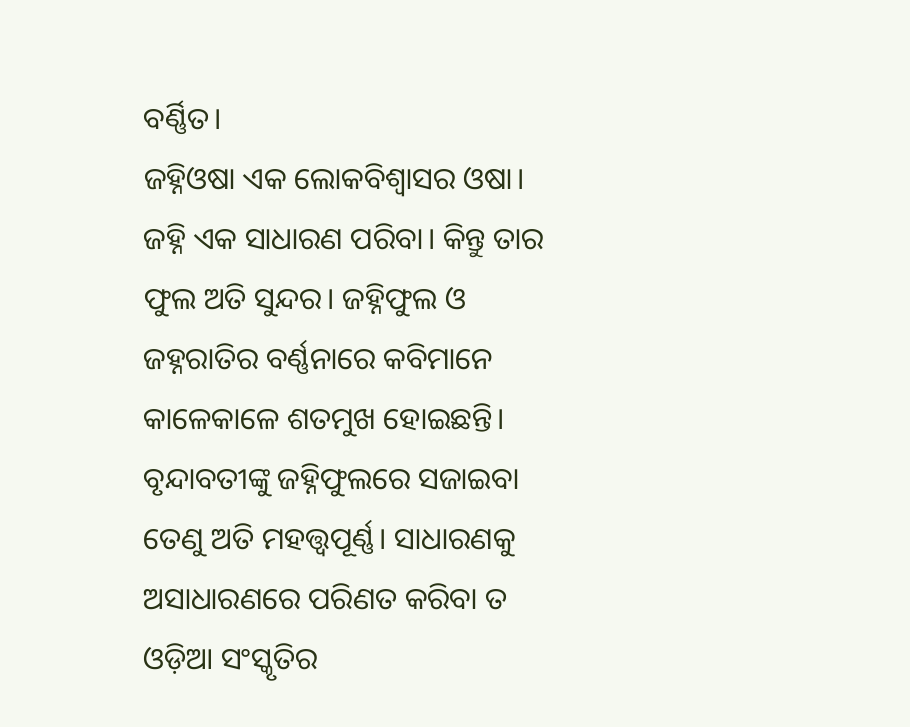ବର୍ଣ୍ଣିତ।
ଜହ୍ନିଓଷା ଏକ ଲୋକବିଶ୍ୱାସର ଓଷା। ଜହ୍ନି ଏକ ସାଧାରଣ ପରିବା। କିନ୍ତୁ ତାର ଫୁଲ ଅତି ସୁନ୍ଦର। ଜହ୍ନିଫୁଲ ଓ ଜହ୍ନରାତିର ବର୍ଣ୍ଣନାରେ କବିମାନେ କାଳେକାଳେ ଶତମୁଖ ହୋଇଛନ୍ତି। ବୃନ୍ଦାବତୀଙ୍କୁ ଜହ୍ନିଫୁଲରେ ସଜାଇବା ତେଣୁ ଅତି ମହତ୍ତ୍ୱପୂର୍ଣ୍ଣ। ସାଧାରଣକୁ ଅସାଧାରଣରେ ପରିଣତ କରିବା ତ ଓଡ଼ିଆ ସଂସ୍କୃତିର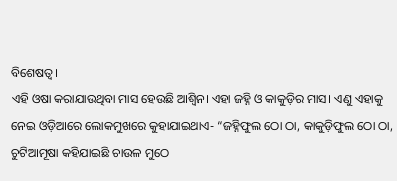ବିଶେଷତ୍ୱ।
ଏହି ଓଷା କରାଯାଉଥିବା ମାସ ହେଉଛି ଆଶ୍ୱିନ। ଏହା ଜହ୍ନି ଓ କାକୁଡ଼ିର ମାସ। ଏଣୁ ଏହାକୁ ନେଇ ଓଡ଼ିଆରେ ଲୋକମୁଖରେ କୁହାଯାଇଥାଏ- “ଜହ୍ନିଫୁଲ ଠୋ ଠା, କାକୁଡ଼ିଫୁଲ ଠୋ ଠା, ଚୁଟିଆମୂଷା କହିଯାଇଛି ଚାଉଳ ମୁଠେ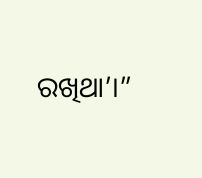ରଖିଥା’।”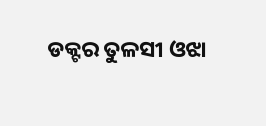ଡକ୍ଟର ତୁଳସୀ ଓଝା